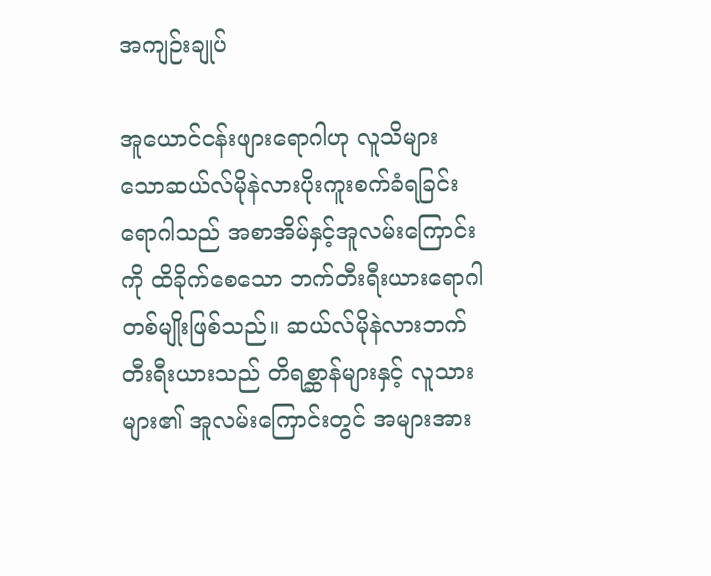အကျဉ်းချုပ်

အူယောင်ငန်းဖျားရောဂါဟု လူသိများသောဆယ်လ်မိုနဲလားပိုးကူးစက်ခံရခြင်းရောဂါသည် အစာအိမ်နှင့်အူလမ်းကြောင်းကို ထိခိုက်စေသော ဘက်တီးရီးယားရောဂါတစ်မျိုးဖြစ်သည်။ ဆယ်လ်မိုနဲလားဘက်တီးရီးယားသည် တိရစ္ဆာန်များနှင့် လူသားများ၏ အူလမ်းကြောင်းတွင် အများအား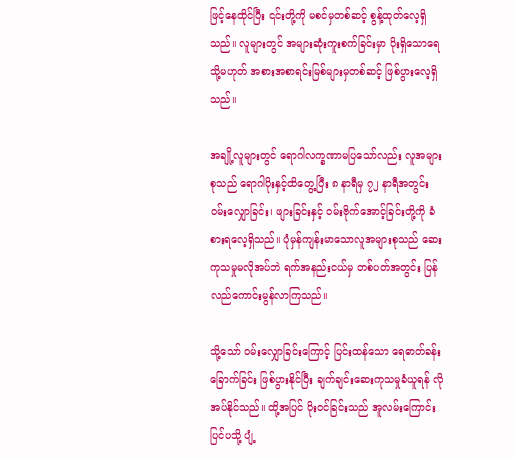ဖြင့်နေထိုင်ပြီး ၎င်းတို့ကို မစင်မှတစ်ဆင့် စွန့်ထုတ်လေ့ရှိသည်။ လူများတွင် အများဆုံးကူးစက်ခြင်းမှာ ပိုးရှိသောရေ သို့မဟုတ် အစားအစာရင်းမြစ်များမှတစ်ဆင့် ဖြစ်ပွားလေ့ရှိသည်။

အချို့လူများတွင် ရောဂါလက္ခဏာမပြသော်လည်း လူအများစုသည် ရောဂါပိုးနှင့်ထိတွေ့ပြီး ၈ နာရီမှ ၇၂ နာရီအတွင်း ဝမ်းလျှောခြင်း၊ ဖျားခြင်းနှင့် ဝမ်းဗိုက်အောင့်ခြင်းတို့ကို ခံစားရလေ့ရှိသည်။ ပုံမှန်ကျန်းမာသောလူအများစုသည် ဆေးကုသမှုမလိုအပ်ဘဲ ရက်အနည်းငယ်မှ တစ်ပတ်အတွင်း ပြန်လည်ကောင်းမွန်လာကြသည်။

သို့သော် ဝမ်းလျှောခြင်းကြောင့် ပြင်းထန်သော ရေဓာတ်ခန်းခြောက်ခြင်း ဖြစ်ပွားနိုင်ပြီး ချက်ချင်းဆေးကုသမှုခံယူရန် လိုအပ်နိုင်သည်။ ထို့အပြင် ပိုးဝင်ခြင်းသည် အူလမ်းကြောင်းပြင်ပသို့ ပျံ့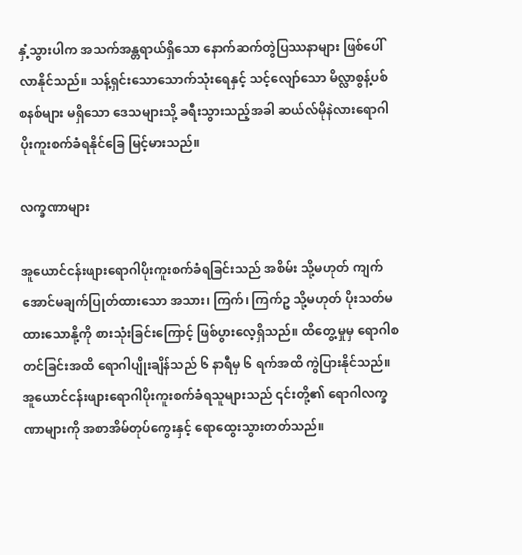နှံ့သွားပါက အသက်အန္တရာယ်ရှိသော နောက်ဆက်တွဲပြဿနာများ ဖြစ်ပေါ်လာနိုင်သည်။ သန့်ရှင်းသောသောက်သုံးရေနှင့် သင့်လျော်သော မိလ္လာစွန့်ပစ်စနစ်များ မရှိသော ဒေသများသို့ ခရီးသွားသည့်အခါ ဆယ်လ်မိုနဲလားရောဂါပိုးကူးစက်ခံရနိုင်ခြေ မြင့်မားသည်။

လက္ခဏာများ

အူယောင်ငန်းဖျားရောဂါပိုးကူးစက်ခံရခြင်းသည် အစိမ်း သို့မဟုတ် ကျက်အောင်မချက်ပြုတ်ထားသော အသား၊ ကြက်၊ ကြက်ဥ သို့မဟုတ် ပိုးသတ်မထားသောနို့ကို စားသုံးခြင်းကြောင့် ဖြစ်ပွားလေ့ရှိသည်။ ထိတွေ့မှုမှ ရောဂါစတင်ခြင်းအထိ ရောဂါပျိုးချိန်သည် ၆ နာရီမှ ၆ ရက်အထိ ကွဲပြားနိုင်သည်။ အူယောင်ငန်းဖျားရောဂါပိုးကူးစက်ခံရသူများသည် ၎င်းတို့၏ ရောဂါလက္ခဏာများကို အစာအိမ်တုပ်ကွေးနှင့် ရောထွေးသွားတတ်သည်။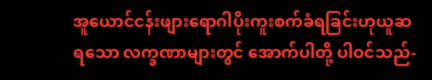အူယောင်ငန်းဖျားရောဂါပိုးကူးစက်ခံရခြင်းဟုယူဆရသော လက္ခဏာများတွင် အောက်ပါတို့ ပါဝင်သည်-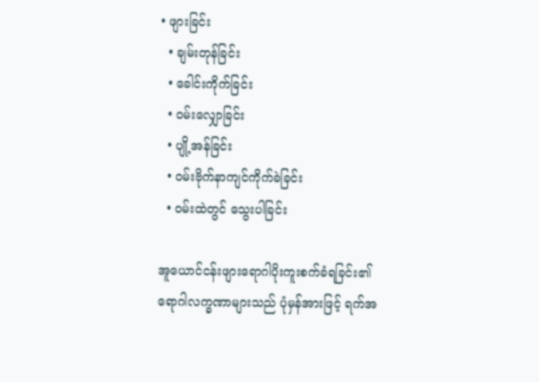• ဖျားခြင်း
  • ချမ်းတုန်ခြင်း
  • ခေါင်းကိုက်ခြင်း
  • ဝမ်းလျှောခြင်း
  • ပျို့အန်ခြင်း
  • ဝမ်းဗိုက်နာကျင်ကိုက်ခဲခြင်း
  • ဝမ်းထဲတွင် သွေးပါခြင်း

အူယောင်ငန်းဖျားရောဂါပိုးကူးစက်ခံရခြင်း၏ ရောဂါလက္ခဏာများသည် ပုံမှန်အားဖြင့် ရက်အ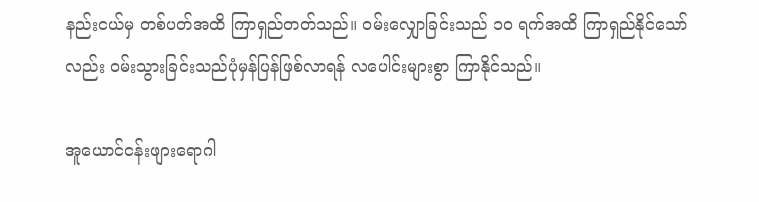နည်းငယ်မှ တစ်ပတ်အထိ ကြာရှည်တတ်သည်။ ဝမ်းလျှောခြင်းသည် ၁၀ ရက်အထိ ကြာရှည်နိုင်သော်လည်း ဝမ်းသွားခြင်းသည်ပုံမှန်ပြန်ဖြစ်လာရန် လပေါင်းများစွာ ကြာနိုင်သည်။

အူယောင်ငန်းဖျားရောဂါ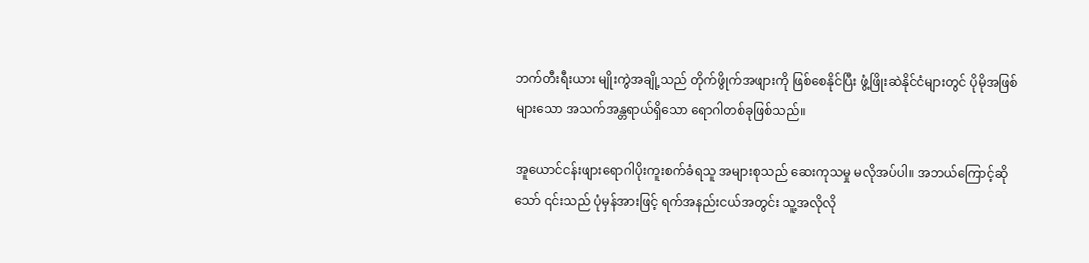ဘက်တီးရီးယား မျိုးကွဲအချို့သည် တိုက်ဖွိုက်အဖျားကို ဖြစ်စေနိုင်ပြီး ဖွံ့ဖြိုးဆဲနိုင်ငံများတွင် ပိုမိုအဖြစ်များသော အသက်အန္တရာယ်ရှိသော ရောဂါတစ်ခုဖြစ်သည်။

အူယောင်ငန်းဖျားရောဂါပိုးကူးစက်ခံရသူ အများစုသည် ဆေးကုသမှု မလိုအပ်ပါ။ အဘယ်ကြောင့်ဆိုသော် ၎င်းသည် ပုံမှန်အားဖြင့် ရက်အနည်းငယ်အတွင်း သူ့အလိုလို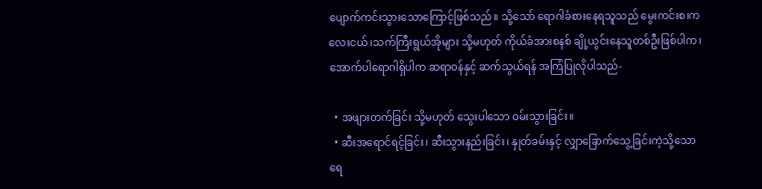ပျောက်ကင်းသွားသောကြောင့်ဖြစ်သည်။ သို့သော် ရောဂါခံစားနေရသူသည် မွေးကင်းစ၊ကလေးငယ်၊သက်ကြီးရွယ်အိုများ သို့မဟုတ် ကိုယ်ခံအားစနစ် ချို့ယွင်းနေသူတစ်ဦးဖြစ်ပါက၊ အောက်ပါရောဂါရှိပါက ဆရာဝန်နှင့် ဆက်သွယ်ရန် အကြံပြုလိုပါသည်-

  • အဖျားတက်ခြင်း သို့မဟုတ် သွေးပါသော ဝမ်းသွားခြင်း။
  • ဆီးအရောင်ရင့်ခြင်း၊ ဆီးသွားနည်းခြင်း၊ နှုတ်ခမ်းနှင့် လျှာခြောက်သွေ့ခြင်းကဲ့သို့သော ရေ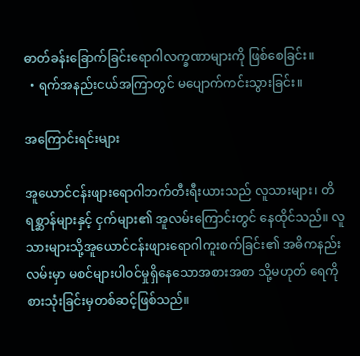ဓာတ်ခန်းခြောက်ခြင်းရောဂါလက္ခဏာများကို ဖြစ်စေခြင်း။
  • ရက်အနည်းငယ်အကြာတွင် မပျောက်ကင်းသွားခြင်း။

အကြောင်းရင်းများ

အူယောင်ငန်းဖျားရောဂါဘက်တီးရီးယားသည် လူသားများ၊ တိရစ္ဆာန်များနှင့် ငှက်များ၏ အူလမ်းကြောင်းတွင် နေထိုင်သည်။ လူသားများသို့အူယောင်ငန်းဖျားရောဂါကူးစက်ခြင်း၏ အဓိကနည်းလမ်းမှာ မစင်များပါဝင်မှုရှိနေသောအစားအစာ သို့မဟုတ် ရေကို စားသုံးခြင်းမှတစ်ဆင့်ဖြစ်သည်။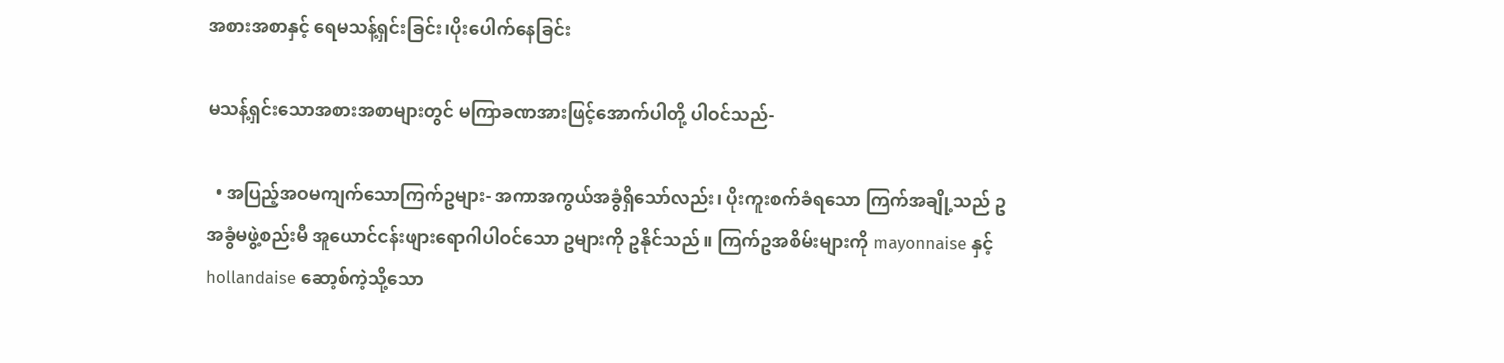အစားအစာနှင့် ရေမသန့်ရှင်းခြင်း၊ပိုးပေါက်နေခြင်း

မသန့်ရှင်းသောအစားအစာများတွင် မကြာခဏအားဖြင့်အောက်ပါတို့ ပါဝင်သည်-

  • အပြည့်အဝမကျက်သောကြက်ဥများ- အကာအကွယ်အခွံရှိသော်လည်း၊ ပိုးကူးစက်ခံရသော ကြက်အချို့သည် ဥအခွံမဖွဲ့စည်းမီ အူယောင်ငန်းဖျားရောဂါပါဝင်သော ဥများကို ဥနိုင်သည်။ ကြက်ဥအစိမ်းများကို mayonnaise နှင့် hollandaise ဆော့စ်ကဲ့သို့သော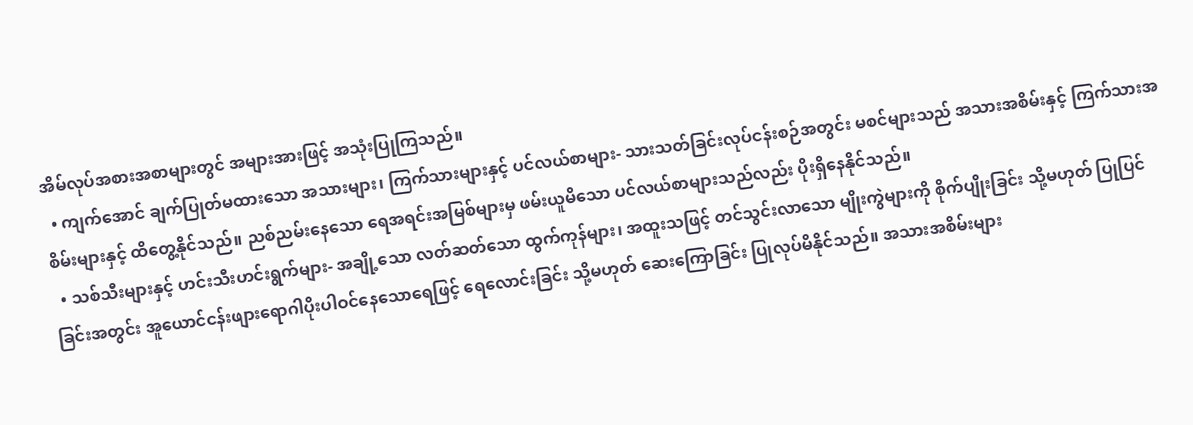အိမ်လုပ်အစားအစာများတွင် အများအားဖြင့် အသုံးပြုကြသည်။
  • ကျက်အောင် ချက်ပြုတ်မထားသော အသားများ၊ ကြက်သားများနှင့် ပင်လယ်စာများ- သားသတ်ခြင်းလုပ်ငန်းစဉ်အတွင်း မစင်များသည် အသားအစိမ်းနှင့် ကြက်သားအစိမ်းများနှင့် ထိတွေ့နိုင်သည်။ ညစ်ညမ်းနေသော ရေအရင်းအမြစ်များမှ ဖမ်းယူမိသော ပင်လယ်စာများသည်လည်း ပိုးရှိနေနိုင်သည်။
  • သစ်သီးများနှင့် ဟင်းသီးဟင်းရွက်များ- အချို့သော လတ်ဆတ်သော ထွက်ကုန်များ၊ အထူးသဖြင့် တင်သွင်းလာသော မျိုးကွဲများကို စိုက်ပျိုးခြင်း သို့မဟုတ် ပြုပြင်ခြင်းအတွင်း အူယောင်ငန်းဖျားရောဂါပိုးပါဝင်နေသောရေဖြင့် ရေလောင်းခြင်း သို့မဟုတ် ဆေးကြောခြင်း ပြုလုပ်မိနိုင်သည်။ အသားအစိမ်းများ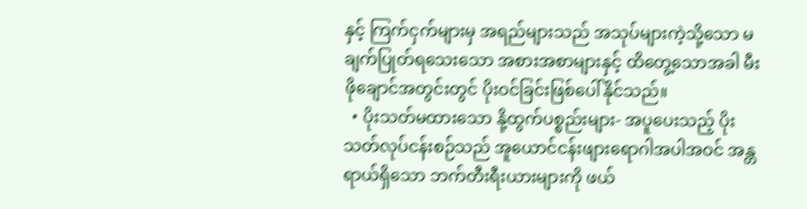နှင့် ကြက်ငှက်များမှ အရည်များသည် အသုပ်များကဲ့သို့သော မချက်ပြုတ်ရသေးသော အစားအစာများနှင့် ထိတွေ့သောအခါ မီးဖိုချောင်အတွင်းတွင် ပိုးဝင်ခြင်းဖြစ်ပေါ်နိုင်သည်။
  • ပိုးသတ်မထားသော နို့ထွက်ပစ္စည်းများ- အပူပေးသည့် ပိုးသတ်လုပ်ငန်းစဉ်သည် အူယောင်ငန်းဖျားရောဂါအပါအဝင် အန္တရာယ်ရှိသော ဘက်တီးရီးယားများကို ဖယ်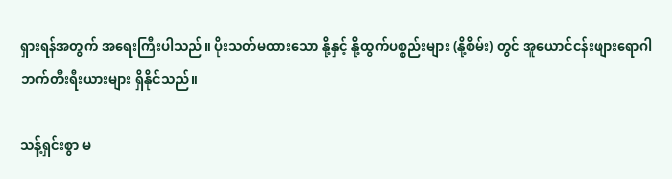ရှားရန်အတွက် အရေးကြီးပါသည်။ ပိုးသတ်မထားသော နို့နှင့် နို့ထွက်ပစ္စည်းများ (နို့စိမ်း) တွင် အူယောင်ငန်းဖျားရောဂါဘက်တီးရီးယားများ ရှိနိုင်သည်။

သန့်ရှင်းစွာ မ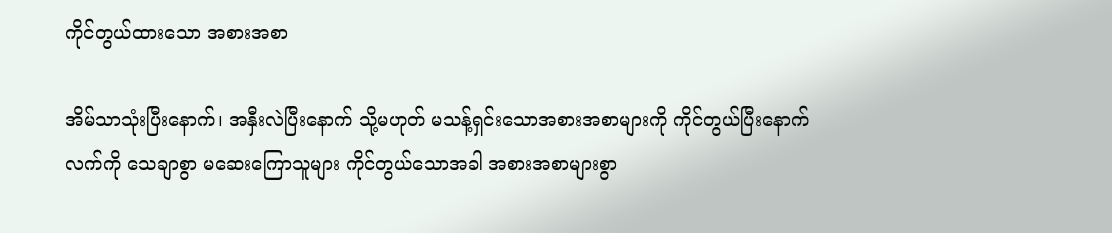ကိုင်တွယ်ထားသော အစားအစာ

အိမ်သာသုံးပြီးနောက်၊ အနှီးလဲပြီးနောက် သို့မဟုတ် မသန့်ရှင်းသောအစားအစာများကို ကိုင်တွယ်ပြီးနောက် လက်ကို သေချာစွာ မဆေးကြောသူများ ကိုင်တွယ်သောအခါ အစားအစာများစွာ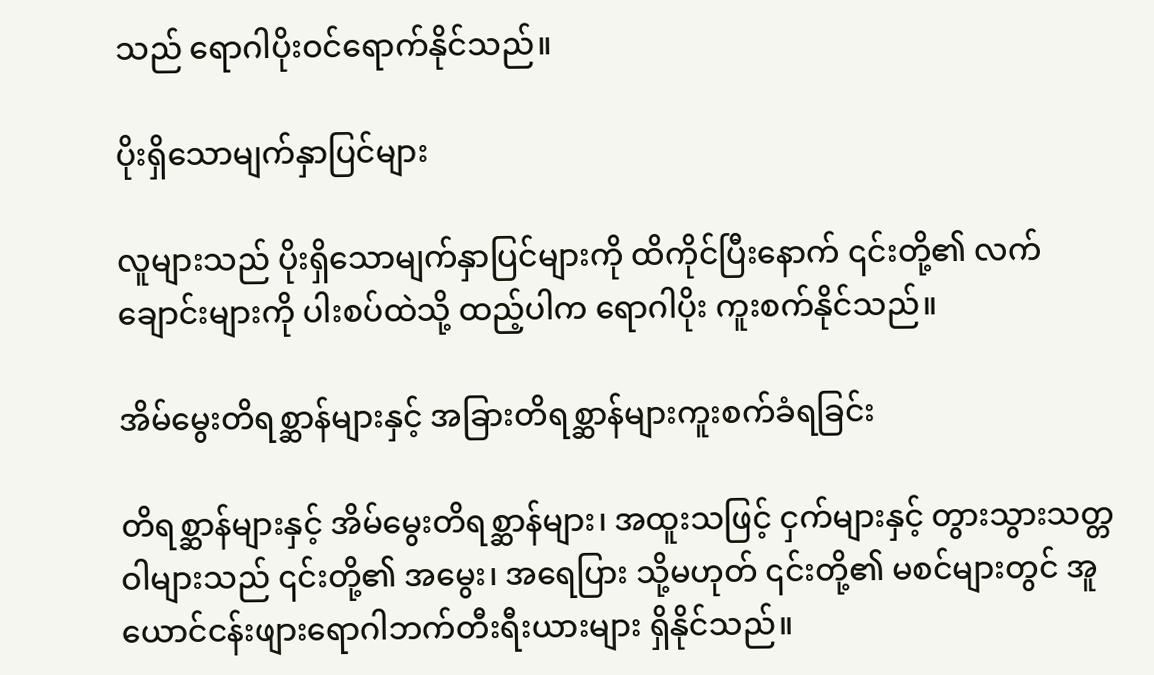သည် ရောဂါပိုးဝင်ရောက်နိုင်သည်။

ပိုးရှိသောမျက်နှာပြင်များ

လူများသည် ပိုးရှိသောမျက်နှာပြင်များကို ထိကိုင်ပြီးနောက် ၎င်းတို့၏ လက်ချောင်းများကို ပါးစပ်ထဲသို့ ထည့်ပါက ရောဂါပိုး ကူးစက်နိုင်သည်။

အိမ်မွေးတိရစ္ဆာန်များနှင့် အခြားတိရစ္ဆာန်များကူးစက်ခံရခြင်း

တိရစ္ဆာန်များနှင့် အိမ်မွေးတိရစ္ဆာန်များ၊ အထူးသဖြင့် ငှက်များနှင့် တွားသွားသတ္တဝါများသည် ၎င်းတို့၏ အမွေး၊ အရေပြား သို့မဟုတ် ၎င်းတို့၏ မစင်များတွင် အူယောင်ငန်းဖျားရောဂါဘက်တီးရီးယားများ ရှိနိုင်သည်။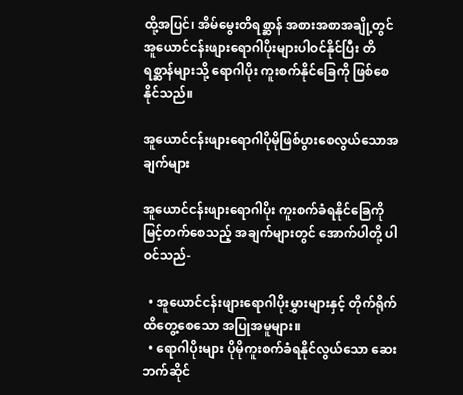ထို့အပြင်၊ အိမ်မွေးတိရစ္ဆာန် အစားအစာအချို့တွင် အူယောင်ငန်းဖျားရောဂါပိုးများပါဝင်နိုင်ပြီး တိရစ္ဆာန်များသို့ ရောဂါပိုး ကူးစက်နိုင်ခြေကို ဖြစ်စေနိုင်သည်။

အူယောင်ငန်းဖျားရောဂါပိုမိုဖြစ်ပွားစေလွယ်သောအချက်များ

အူယောင်ငန်းဖျားရောဂါပိုး ကူးစက်ခံရနိုင်ခြေကို မြင့်တက်စေသည့် အချက်များတွင် အောက်ပါတို့ ပါဝင်သည်-

  • အူယောင်ငန်းဖျားရောဂါပိုးမွှားများနှင့် တိုက်ရိုက်ထိတွေ့စေသော အပြုအမူများ။
  • ရောဂါပိုးများ ပိုမိုကူးစက်ခံရနိုင်လွယ်သော ဆေးဘက်ဆိုင်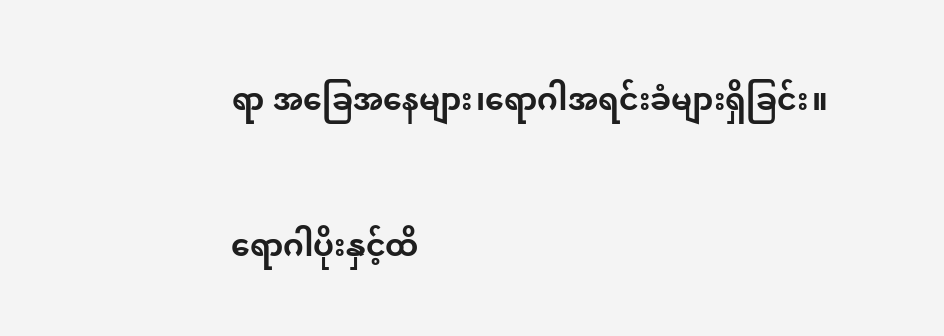ရာ အခြေအနေများ၊ရောဂါအရင်းခံများရှိခြင်း။

ရောဂါပိုးနှင့်ထိ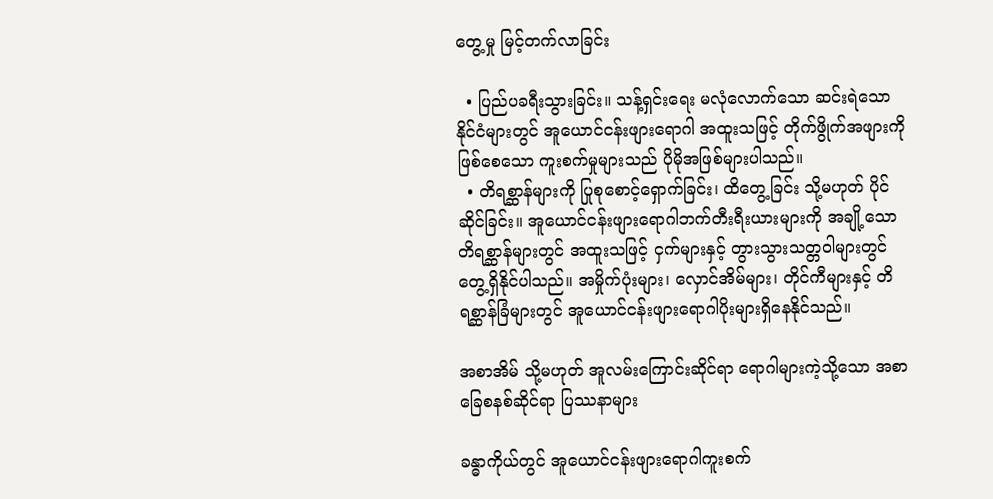တွေ့မှု မြင့်တက်လာခြင်း

  • ပြည်ပခရီးသွားခြင်း။ သန့်ရှင်းရေး မလုံလောက်သော ဆင်းရဲသော နိုင်ငံများတွင် အူယောင်ငန်းဖျားရောဂါ အထူးသဖြင့် တိုက်ဖွိုက်အဖျားကို ဖြစ်စေသော ကူးစက်မှုများသည် ပိုမိုအဖြစ်များပါသည်။
  • တိရစ္ဆာန်များကို ပြုစုစောင့်ရှောက်ခြင်း၊ ထိတွေ့ခြင်း သို့မဟုတ် ပိုင်ဆိုင်ခြင်း။ အူယောင်ငန်းဖျားရောဂါဘက်တီးရီးယားများကို အချို့သော တိရစ္ဆာန်များတွင် အထူးသဖြင့် ငှက်များနှင့် တွားသွားသတ္တဝါများတွင် တွေ့ရှိနိုင်ပါသည်။ အမှိုက်ပုံးများ၊ လှောင်အိမ်များ၊ တိုင်ကီများနှင့် တိရစ္ဆာန်ခြံများတွင် အူယောင်ငန်းဖျားရောဂါပိုးများရှိနေနိုင်သည်။

အစာအိမ် သို့မဟုတ် အူလမ်းကြောင်းဆိုင်ရာ ရောဂါများကဲ့သို့သော အစာခြေစနစ်ဆိုင်ရာ ပြဿနာများ

ခန္ဓာကိုယ်တွင် အူယောင်ငန်းဖျားရောဂါကူးစက်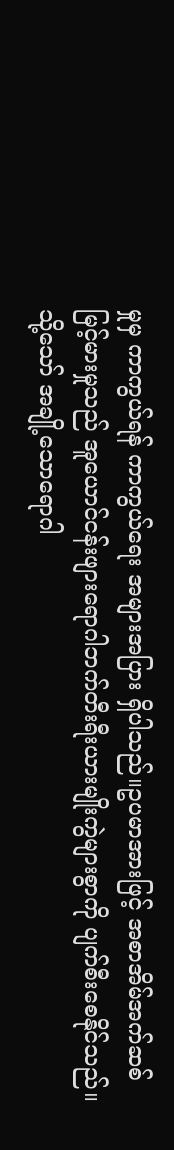မှုမှ ကာကွယ်ရန် ကာကွယ်ရေး အများအပြား ရှိပါသည်။ဥပမာအားဖြင့် အစာအိမ်အက်ဆစ်မြင့်မားမှုသည် အူယောင်ငန်းဖျားရောဂါဘက်တီးရီးယားမျိုးကွဲများစွာကို ပျက်စီးစေနိုင်သည်။ သို့သော် အချို့သောရောဂါ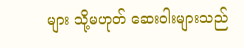များ သို့မဟုတ် ဆေးဝါးများသည်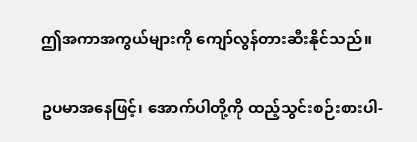ဤအကာအကွယ်များကို ကျော်လွန်တားဆီးနိုင်သည်။

ဥပမာအနေဖြင့်၊ အောက်ပါတို့ကို ထည့်သွင်းစဉ်းစားပါ-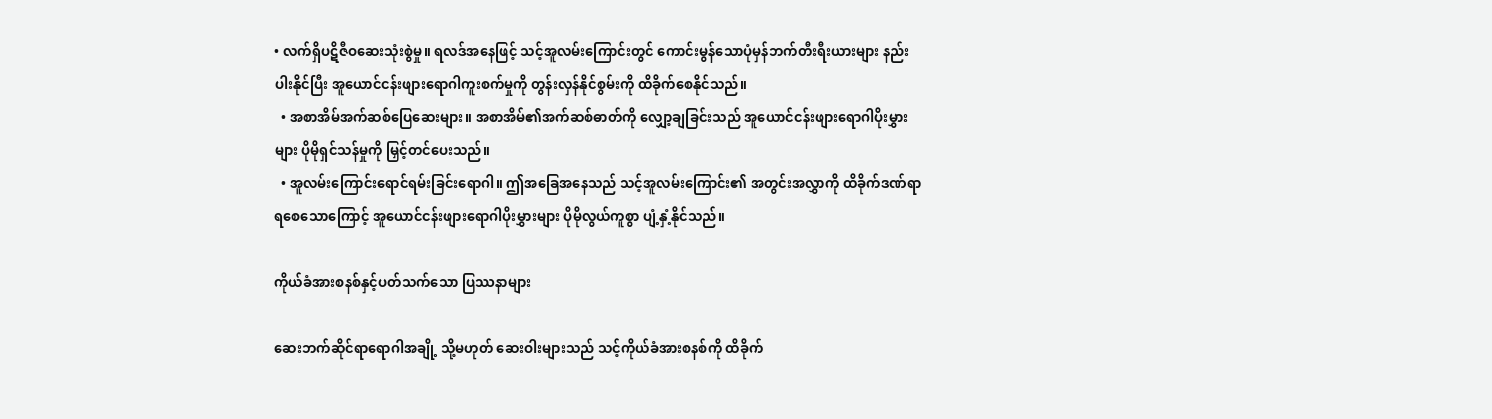• လက်ရှိပဋိဇီဝဆေးသုံးစွဲမှု။ ရလဒ်အနေဖြင့် သင့်အူလမ်းကြောင်းတွင် ကောင်းမွန်သောပုံမှန်ဘက်တီးရီးယားများ နည်းပါးနိုင်ပြီး အူယောင်ငန်းဖျားရောဂါကူးစက်မှုကို တွန်းလှန်နိုင်စွမ်းကို ထိခိုက်စေနိုင်သည်။
  • အစာအိမ်အက်ဆစ်ပြေဆေးများ။ အစာအိမ်၏အက်ဆစ်ဓာတ်ကို လျှော့ချခြင်းသည် အူယောင်ငန်းဖျားရောဂါပိုးမွှားများ ပိုမိုရှင်သန်မှုကို မြှင့်တင်ပေးသည်။
  • အူလမ်းကြောင်းရောင်ရမ်းခြင်းရောဂါ။ ဤအခြေအနေသည် သင့်အူလမ်းကြောင်း၏ အတွင်းအလွှာကို ထိခိုက်ဒဏ်ရာရစေသောကြောင့် အူယောင်ငန်းဖျားရောဂါပိုးမွှားများ ပိုမိုလွယ်ကူစွာ ပျံ့နှံ့နိုင်သည်။

ကိုယ်ခံအားစနစ်နှင့်ပတ်သက်သော ပြဿနာများ

ဆေးဘက်ဆိုင်ရာရောဂါအချို့ သို့မဟုတ် ဆေးဝါးများသည် သင့်ကိုယ်ခံအားစနစ်ကို ထိခိုက်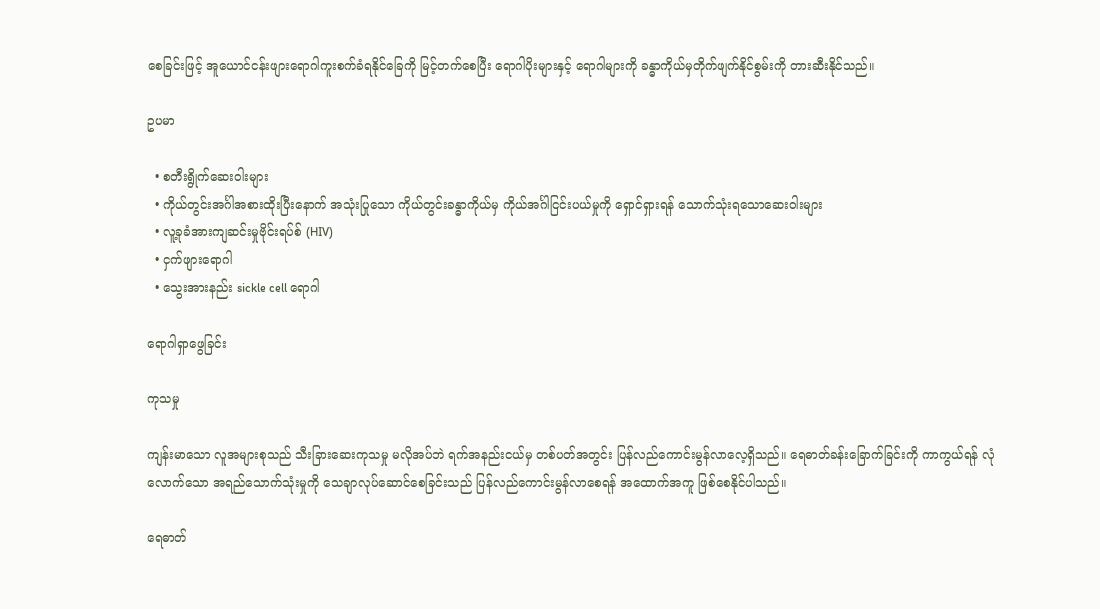စေခြင်းဖြင့် အူယောင်ငန်းဖျားရောဂါကူးစက်ခံရနိုင်ခြေကို မြင့်တက်စေပြီး ရောဂါပိုးများနှင့် ရောဂါများကို ခန္ဓာကိုယ်မှတိုက်ဖျက်နိုင်စွမ်းကို တားဆီးနိုင်သည်။

ဥပမာ

  • စတီးရွိုက်ဆေးဝါးများ
  • ကိုယ်တွင်းအင်္ဂါအစားထိုးပြီးနောက် အသုံးပြုသော ကိုယ်တွင်းခန္ဓာကိုယ်မှ ကိုယ်အင်္ဂါငြင်းပယ်မှုကို ရှောင်ရှားရန် သောက်သုံးရသောဆေးဝါးများ
  • လူ့ခုခံအားကျဆင်းမှုဗိုင်းရပ်စ် (HIV)
  • ငှက်ဖျားရောဂါ
  • သွေးအားနည်း sickle cell ရောဂါ

ရောဂါရှာဖွေခြင်း

ကုသမှု

ကျန်းမာသော လူအများစုသည် သီးခြားဆေးကုသမှု မလိုအပ်ဘဲ ရက်အနည်းငယ်မှ တစ်ပတ်အတွင်း ပြန်လည်ကောင်းမွန်လာလေ့ရှိသည်။ ရေဓာတ်ခန်းခြောက်ခြင်းကို ကာကွယ်ရန် လုံလောက်သော အရည်သောက်သုံးမှုကို သေချာလုပ်ဆောင်စေခြင်းသည် ပြန်လည်ကောင်းမွန်လာစေရန် အထောက်အကူ ဖြစ်စေနိုင်ပါသည်။

ရေဓာတ်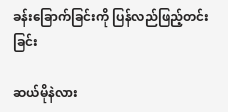ခန်းခြောက်ခြင်းကို ပြန်လည်ဖြည့်တင်းခြင်း

ဆယ်မိုနဲလား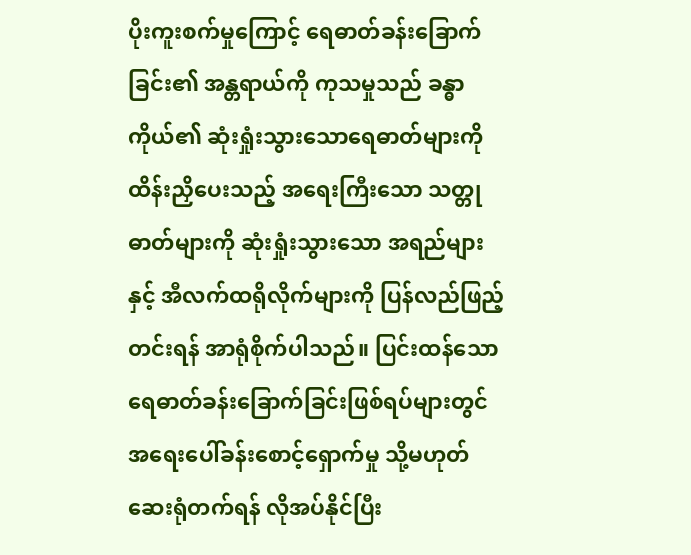ပိုးကူးစက်မှုကြောင့် ရေဓာတ်ခန်းခြောက်ခြင်း၏ အန္တရာယ်ကို ကုသမှုသည် ခန္ဓာကိုယ်၏ ဆုံးရှုံးသွားသောရေဓာတ်များကို ထိန်းညှိပေးသည့် အရေးကြီးသော သတ္တုဓာတ်များကို ဆုံးရှုံးသွားသော အရည်များနှင့် အီလက်ထရိုလိုက်များကို ပြန်လည်ဖြည့်တင်းရန် အာရုံစိုက်ပါသည်။ ပြင်းထန်သော ရေဓာတ်ခန်းခြောက်ခြင်းဖြစ်ရပ်များတွင် အရေးပေါ်ခန်းစောင့်ရှောက်မှု သို့မဟုတ် ဆေးရုံတက်ရန် လိုအပ်နိုင်ပြီး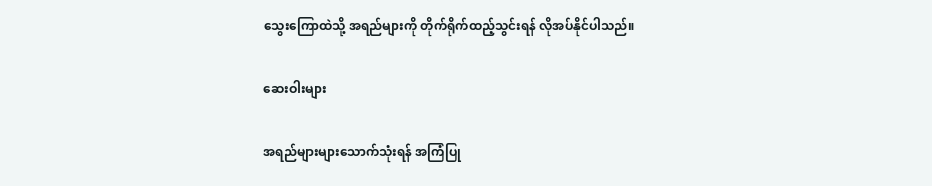သွေးကြောထဲသို့ အရည်များကို တိုက်ရိုက်ထည့်သွင်းရန် လိုအပ်နိုင်ပါသည်။

ဆေးဝါးများ

အရည်များများသောက်သုံးရန် အကြံပြု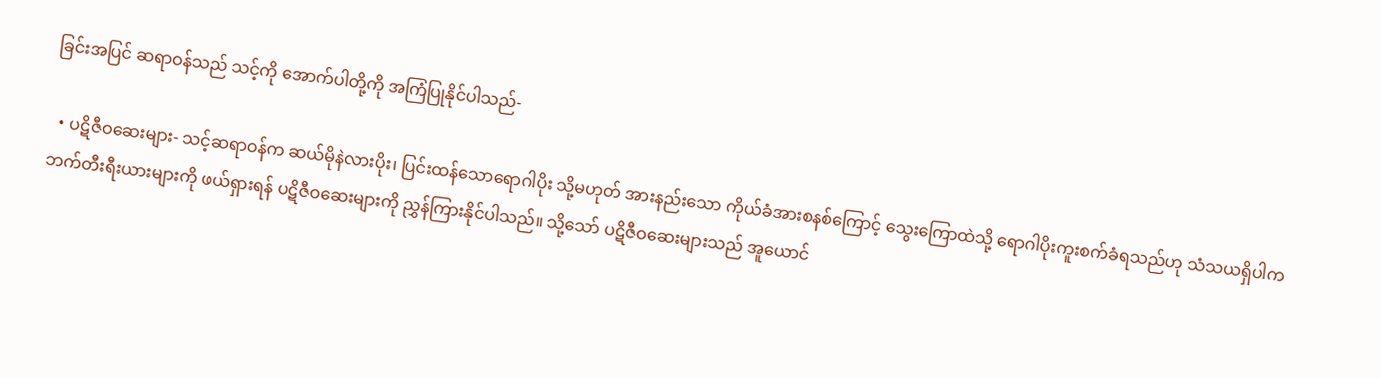ခြင်းအပြင် ဆရာဝန်သည် သင့်ကို အောက်ပါတို့ကို အကြံပြုနိုင်ပါသည်-

  • ပဋိဇီဝဆေးများ- သင့်ဆရာဝန်က ဆယ်မိုနဲလားပိုး၊ ပြင်းထန်သောရောဂါပိုး သို့မဟုတ် အားနည်းသော ကိုယ်ခံအားစနစ်ကြောင့် သွေးကြောထဲသို့ ရောဂါပိုးကူးစက်ခံရသည်ဟု သံသယရှိပါက ဘက်တီးရီးယားများကို ဖယ်ရှားရန် ပဋိဇီဝဆေးများကို ညွှန်ကြားနိုင်ပါသည်။ သို့သော် ပဋိဇီဝဆေးများသည် အူယောင်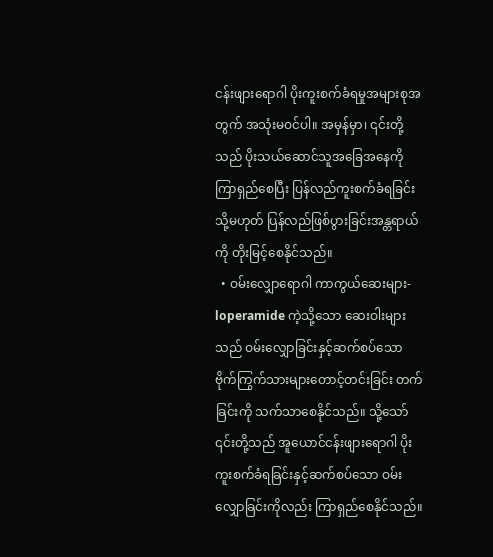ငန်းဖျားရောဂါ ပိုးကူးစက်ခံရမှုအများစုအတွက် အသုံးမဝင်ပါ။ အမှန်မှာ၊ ၎င်းတို့သည် ပိုးသယ်ဆောင်သူအခြေအနေကို ကြာရှည်စေပြီး ပြန်လည်ကူးစက်ခံရခြင်း သို့မဟုတ် ပြန်လည်ဖြစ်ပွားခြင်းအန္တရာယ်ကို တိုးမြင့်စေနိုင်သည်။
  • ဝမ်းလျှောရောဂါ ကာကွယ်ဆေးများ- loperamide ကဲ့သို့သော ဆေးဝါးများသည် ဝမ်းလျှောခြင်းနှင့်ဆက်စပ်သော ဗိုက်ကြွက်သားများတောင့်တင်းခြင်း တက်ခြင်းကို သက်သာစေနိုင်သည်။ သို့သော် ၎င်းတို့သည် အူယောင်ငန်းဖျားရောဂါ ပိုးကူးစက်ခံရခြင်းနှင့်ဆက်စပ်သော ဝမ်းလျှောခြင်းကိုလည်း ကြာရှည်စေနိုင်သည်။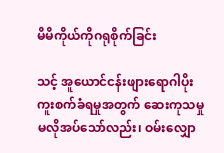မိမိကိုယ်ကိုဂရုစိုက်ခြင်း

သင့် အူယောင်ငန်းဖျားရောဂါပိုးကူးစက်ခံရမှုအတွက် ဆေးကုသမှုမလိုအပ်သော်လည်း၊ ဝမ်းလျှော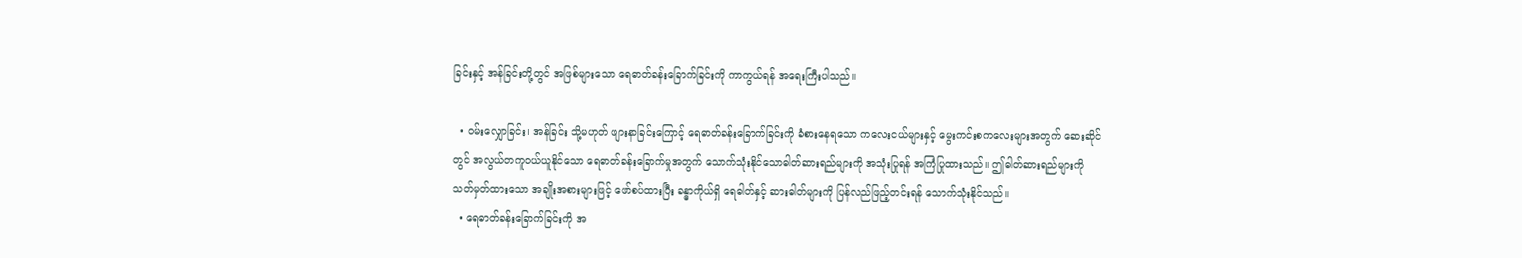ခြင်းနှင့် အန်ခြင်းတို့တွင် အဖြစ်များသော ရေဓာတ်ခန်းခြောက်ခြင်းကို ကာကွယ်ရန် အရေးကြီးပါသည်။

  • ဝမ်းလျှောခြင်း၊ အန်ခြင်း သို့မဟုတ် ဖျားနာခြင်းကြောင့် ရေဓာတ်ခန်းခြောက်ခြင်းကို ခံစားနေရသော ကလေးငယ်များနှင့် မွေးကင်းစကလေးများအတွက် ဆေးဆိုင်တွင် အလွယ်တကူဝယ်ယူနိုင်သော ရေဓာတ်ခန်းခြောက်မှုအတွက် သောက်သုံးနိုင်သောဓါတ်ဆားရည်များကို အသုံးပြုရန် အကြံပြုထားသည်။ ဤဓါတ်ဆားရည်များကို သတ်မှတ်ထားသော အချိုးအစားများဖြင့် ဖော်စပ်ထားပြီး ခန္ဓာကိုယ်ရှိ ရေဓါတ်နှင့် ဆားဓါတ်များကို ပြန်လည်ဖြည့်တင်းရန် သောက်သုံးနိုင်သည်။
  • ရေဓာတ်ခန်းခြောက်ခြင်းကို အ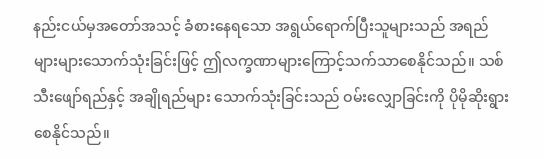နည်းငယ်မှအတော်အသင့် ခံစားနေရသော အရွယ်ရောက်ပြီးသူများသည် အရည်များများသောက်သုံးခြင်းဖြင့် ဤလက္ခဏာများကြောင့်သက်သာစေနိုင်သည်။ သစ်သီးဖျော်ရည်နှင့် အချိုရည်များ သောက်သုံးခြင်းသည် ဝမ်းလျှောခြင်းကို ပိုမိုဆိုးရွားစေနိုင်သည်။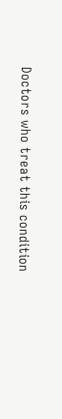Doctors who treat this condition